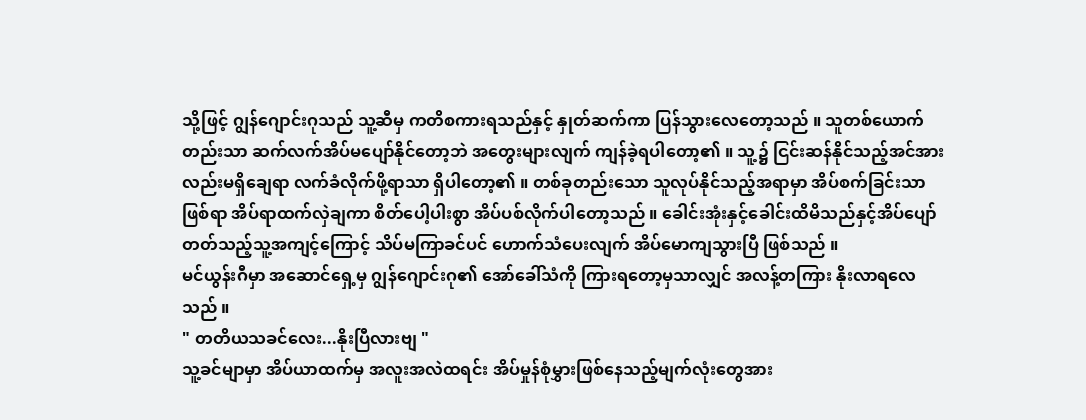သို့ဖြင့် ဂျွန်ဂျောင်းဂုသည် သူ့ဆီမှ ကတိစကားရသည်နှင့် နှုတ်ဆက်ကာ ပြန်သွားလေတော့သည် ။ သူတစ်ယောက်တည်းသာ ဆက်လက်အိပ်မပျော်နိုင်တော့ဘဲ အတွေးများလျက် ကျန်ခဲ့ရပါတော့၏ ။ သူ့၌ ငြင်းဆန်နိုင်သည့်အင်အားလည်းမရှိချေရာ လက်ခံလိုက်ဖို့ရာသာ ရှိပါတော့၏ ။ တစ်ခုတည်းသော သူလုပ်နိုင်သည့်အရာမှာ အိပ်စက်ခြင်းသာဖြစ်ရာ အိပ်ရာထက်လှဲချကာ စိတ်ပေါ့ပါးစွာ အိပ်ပစ်လိုက်ပါတော့သည် ။ ခေါင်းအုံးနှင့်ခေါင်းထိမိသည်နှင့်အိပ်ပျော်တတ်သည့်သူ့အကျင့်ကြောင့် သိပ်မကြာခင်ပင် ဟောက်သံပေးလျက် အိပ်မောကျသွားပြီ ဖြစ်သည် ။
မင်ယွန်းဂီမှာ အဆောင်ရှေ့မှ ဂျွန်ဂျောင်းဂု၏ အော်ခေါ်သံကို ကြားရတော့မှသာလျှင် အလန့်တကြား နိုးလာရလေသည် ။
" တတိယသခင်လေး...နိုးပြီလားဗျ "
သူ့ခင်မျာမှာ အိပ်ယာထက်မှ အလူးအလဲထရင်း အိပ်မှုန်စုံမွှားဖြစ်နေသည့်မျက်လုံးတွေအား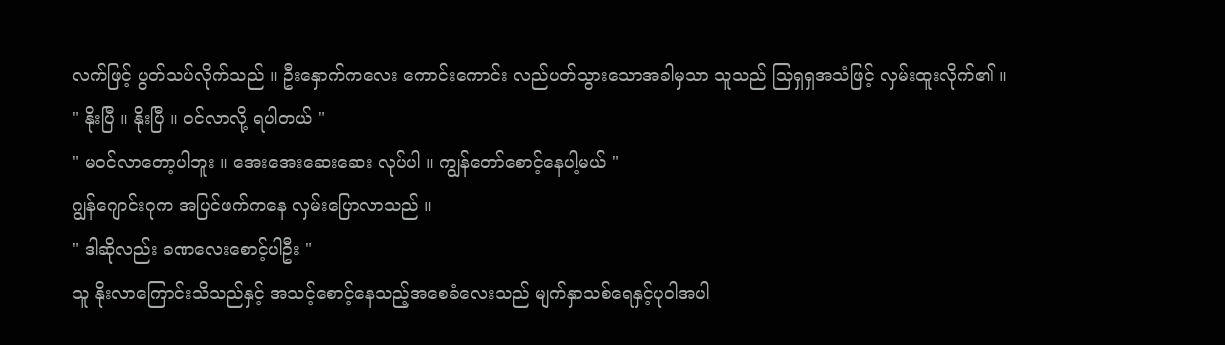လက်ဖြင့် ပွတ်သပ်လိုက်သည် ။ ဦးနှောက်ကလေး ကောင်းကောင်း လည်ပတ်သွားသောအခါမှသာ သူသည် သြရှရှအသံဖြင့် လှမ်းထူးလိုက်၏ ။
" နိုးပြီ ။ နိုးပြီ ။ ဝင်လာလို့ ရပါတယ် "
" မဝင်လာတော့ပါဘူး ။ အေးအေးဆေးဆေး လုပ်ပါ ။ ကျွန်တော်စောင့်နေပါ့မယ် "
ဂျွန်ဂျောင်းဂုက အပြင်ဖက်ကနေ လှမ်းပြောလာသည် ။
" ဒါဆိုလည်း ခဏလေးစောင့်ပါဦး "
သူ နိုးလာကြောင်းသိသည်နှင့် အသင့်စောင့်နေသည့်အစေခံလေးသည် မျက်နှာသစ်ရေနှင့်ပုဝါအပါ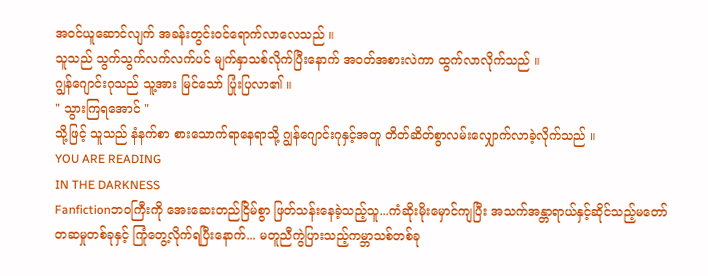အဝင်ယူဆောင်လျက် အခန်းတွင်းဝင်ရောက်လာလေသည် ။
သူသည် သွက်သွက်လက်လက်ပင် မျက်နှာသစ်လိုက်ပြီးနောက် အဝတ်အစားလဲကာ ထွက်လာလိုက်သည် ။
ဂျွန်ဂျောင်းဂုသည် သူ့အား မြင်သော် ပြုံးပြလာ၏ ။
" သွားကြရအောင် "
သို့ဖြင့် သူသည် နံနက်စာ စားသောက်ရာနေရာသို့ ဂျွန်ဂျောင်းဂုနှင့်အတူ တိတ်ဆိတ်စွာလမ်းလျှောက်လာခဲ့လိုက်သည် ။
YOU ARE READING
IN THE DARKNESS
Fanfictionဘဝကြီးကို အေးဆေးတည်ငြိမ်စွာ ဖြတ်သန်းနေခဲ့သည့်သူ...ကံဆိုးမိုးမှောင်ကျပြီး အသက်အန္တာရာယ်နှင့်ဆိုင်သည့်မတော်တဆမှုတစ်ခုနှင့် ကြုံတွေ့လိုက်ရပြီးနောက်... မတူညီကွဲပြားသည့်ကမ္ဘာသစ်တစ်ခု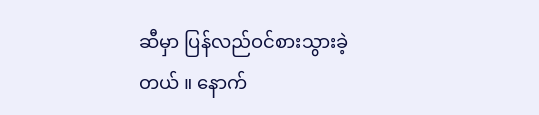ဆီမှာ ပြန်လည်ဝင်စားသွားခဲ့တယ် ။ နောက်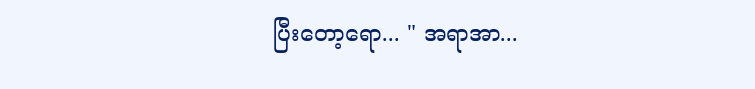ပြီးတော့ရော... " အရာအာ...